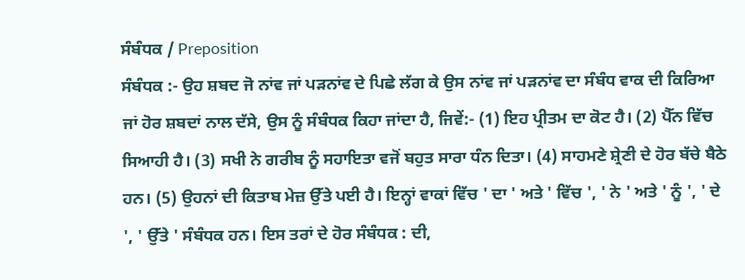ਸੰਬੰਧਕ / Preposition
ਸੰਬੰਧਕ :- ਉਹ ਸ਼ਬਦ ਜੋ ਨਾਂਵ ਜਾਂ ਪੜਨਾਂਵ ਦੇ ਪਿਛੇ ਲੱਗ ਕੇ ਉਸ ਨਾਂਵ ਜਾਂ ਪੜਨਾਂਵ ਦਾ ਸੰਬੰਧ ਵਾਕ ਦੀ ਕਿਰਿਆ ਜਾਂ ਹੋਰ ਸ਼ਬਦਾਂ ਨਾਲ ਦੱਸੇ, ਉਸ ਨੂੰ ਸੰਬੰਧਕ ਕਿਹਾ ਜਾਂਦਾ ਹੈ, ਜਿਵੇਂ:- (1) ਇਹ ਪ੍ਰੀਤਮ ਦਾ ਕੋਟ ਹੈ। (2) ਪੈੱਨ ਵਿੱਚ ਸਿਆਹੀ ਹੈ। (3) ਸਖੀ ਨੇ ਗਰੀਬ ਨੂੰ ਸਹਾਇਤਾ ਵਜੋਂ ਬਹੁਤ ਸਾਰਾ ਧੰਨ ਦਿਤਾ। (4) ਸਾਹਮਣੇ ਸ਼੍ਰੇਣੀ ਦੇ ਹੋਰ ਬੱਚੇ ਬੈਠੇ ਹਨ। (5) ਉਹਨਾਂ ਦੀ ਕਿਤਾਬ ਮੇਜ਼ ਉੱਤੇ ਪਈ ਹੈ। ਇਨ੍ਹਾਂ ਵਾਕਾਂ ਵਿੱਚ ' ਦਾ ' ਅਤੇ ' ਵਿੱਚ ', ' ਨੇ ' ਅਤੇ ' ਨੂੰ ', ' ਦੇ ', ' ਉੱਤੇ ' ਸੰਬੰਧਕ ਹਨ। ਇਸ ਤਰਾਂ ਦੇ ਹੋਰ ਸੰਬੰਧਕ : ਦੀ,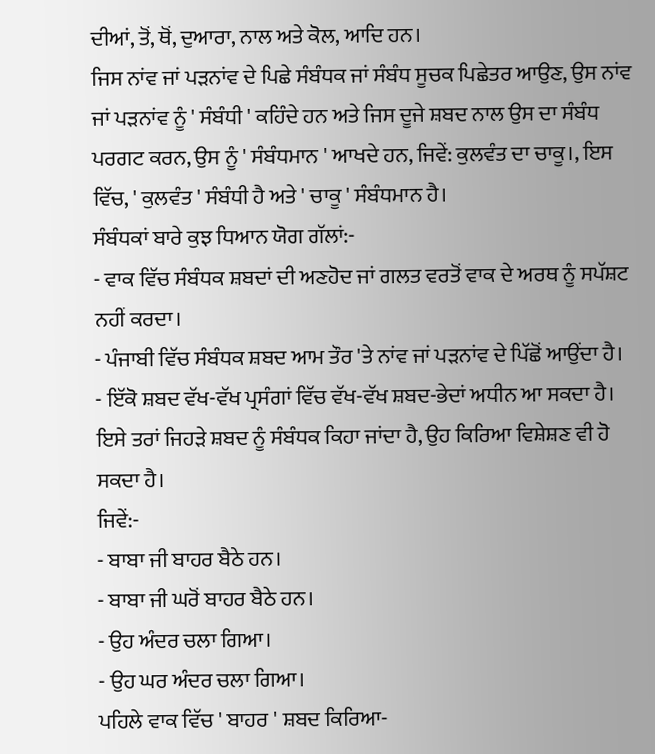ਦੀਆਂ, ਤੋਂ, ਥੋਂ, ਦੁਆਰਾ, ਨਾਲ ਅਤੇ ਕੋਲ, ਆਦਿ ਹਨ।
ਜਿਸ ਨਾਂਵ ਜਾਂ ਪੜਨਾਂਵ ਦੇ ਪਿਛੇ ਸੰਬੰਧਕ ਜਾਂ ਸੰਬੰਧ ਸੂਚਕ ਪਿਛੇਤਰ ਆਉਣ, ਉਸ ਨਾਂਵ ਜਾਂ ਪੜਨਾਂਵ ਨੂੰ ' ਸੰਬੰਧੀ ' ਕਹਿੰਦੇ ਹਨ ਅਤੇ ਜਿਸ ਦੂਜੇ ਸ਼ਬਦ ਨਾਲ ਉਸ ਦਾ ਸੰਬੰਧ ਪਰਗਟ ਕਰਨ, ਉਸ ਨੂੰ ' ਸੰਬੰਧਮਾਨ ' ਆਖਦੇ ਹਨ, ਜਿਵੇਂ: ਕੁਲਵੰਤ ਦਾ ਚਾਕੂ।, ਇਸ ਵਿੱਚ, ' ਕੁਲਵੰਤ ' ਸੰਬੰਧੀ ਹੈ ਅਤੇ ' ਚਾਕੂ ' ਸੰਬੰਧਮਾਨ ਹੈ।
ਸੰਬੰਧਕਾਂ ਬਾਰੇ ਕੁਝ ਧਿਆਨ ਯੋਗ ਗੱਲਾਂ:-
- ਵਾਕ ਵਿੱਚ ਸੰਬੰਧਕ ਸ਼ਬਦਾਂ ਦੀ ਅਣਹੋਦ ਜਾਂ ਗਲਤ ਵਰਤੋਂ ਵਾਕ ਦੇ ਅਰਥ ਨੂੰ ਸਪੱਸ਼ਟ ਨਹੀਂ ਕਰਦਾ।
- ਪੰਜਾਬੀ ਵਿੱਚ ਸੰਬੰਧਕ ਸ਼ਬਦ ਆਮ ਤੌਰ 'ਤੇ ਨਾਂਵ ਜਾਂ ਪੜਨਾਂਵ ਦੇ ਪਿੱਛੋਂ ਆਉਂਦਾ ਹੈ।
- ਇੱਕੋ ਸ਼ਬਦ ਵੱਖ-ਵੱਖ ਪ੍ਰਸੰਗਾਂ ਵਿੱਚ ਵੱਖ-ਵੱਖ ਸ਼ਬਦ-ਭੇਦਾਂ ਅਧੀਨ ਆ ਸਕਦਾ ਹੈ। ਇਸੇ ਤਰਾਂ ਜਿਹੜੇ ਸ਼ਬਦ ਨੂੰ ਸੰਬੰਧਕ ਕਿਹਾ ਜਾਂਦਾ ਹੈ, ਉਹ ਕਿਰਿਆ ਵਿਸ਼ੇਸ਼ਣ ਵੀ ਹੋ ਸਕਦਾ ਹੈ।
ਜਿਵੇਂ:-
- ਬਾਬਾ ਜੀ ਬਾਹਰ ਬੈਠੇ ਹਨ।
- ਬਾਬਾ ਜੀ ਘਰੋਂ ਬਾਹਰ ਬੈਠੇ ਹਨ।
- ਉਹ ਅੰਦਰ ਚਲਾ ਗਿਆ।
- ਉਹ ਘਰ ਅੰਦਰ ਚਲਾ ਗਿਆ।
ਪਹਿਲੇ ਵਾਕ ਵਿੱਚ ' ਬਾਹਰ ' ਸ਼ਬਦ ਕਿਰਿਆ-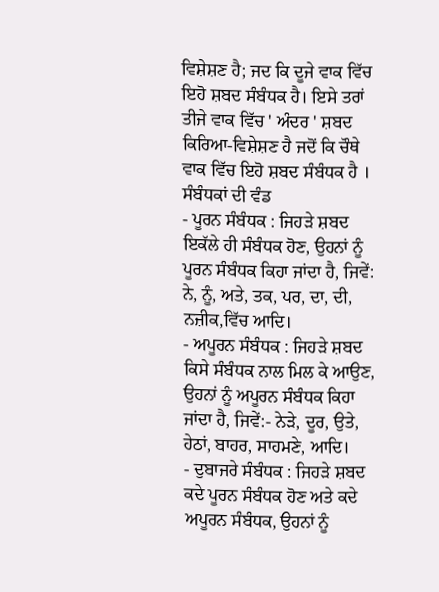ਵਿਸ਼ੇਸ਼ਣ ਹੈ; ਜਦ ਕਿ ਦੂਜੇ ਵਾਕ ਵਿੱਚ ਇਹੋ ਸ਼ਬਦ ਸੰਬੰਧਕ ਹੈ। ਇਸੇ ਤਰਾਂ ਤੀਜੇ ਵਾਕ ਵਿੱਚ ' ਅੰਦਰ ' ਸ਼ਬਦ ਕਿਰਿਆ-ਵਿਸ਼ੇਸ਼ਣ ਹੈ ਜਦੋਂ ਕਿ ਚੌਥੇ ਵਾਕ ਵਿੱਚ ਇਹੋ ਸ਼ਬਦ ਸੰਬੰਧਕ ਹੈ ।
ਸੰਬੰਧਕਾਂ ਦੀ ਵੰਡ
- ਪੂਰਨ ਸੰਬੰਧਕ : ਜਿਹੜੇ ਸ਼ਬਦ ਇਕੱਲੇ ਹੀ ਸੰਬੰਧਕ ਹੋਣ, ਉਹਨਾਂ ਨੂੰ ਪੂਰਨ ਸੰਬੰਧਕ ਕਿਹਾ ਜਾਂਦਾ ਹੈ, ਜਿਵੇਂ: ਨੇ, ਨੂੰ, ਅਤੇ, ਤਕ, ਪਰ, ਦਾ, ਦੀ, ਨਜ਼ੀਕ,ਵਿੱਚ ਆਦਿ।
- ਅਪੂਰਨ ਸੰਬੰਧਕ : ਜਿਹੜੇ ਸ਼ਬਦ ਕਿਸੇ ਸੰਬੰਧਕ ਨਾਲ ਮਿਲ ਕੇ ਆਉਣ, ਉਹਨਾਂ ਨੂੰ ਅਪੂਰਨ ਸੰਬੰਧਕ ਕਿਹਾ ਜਾਂਦਾ ਹੈ, ਜਿਵੇਂ:- ਨੇੜੇ, ਦੂਰ, ਉਤੇ, ਹੇਠਾਂ, ਬਾਹਰ, ਸਾਹਮਣੇ, ਆਦਿ।
- ਦੁਬਾਜਰੇ ਸੰਬੰਧਕ : ਜਿਹੜੇ ਸ਼ਬਦ ਕਦੇ ਪੂਰਨ ਸੰਬੰਧਕ ਹੋਣ ਅਤੇ ਕਦੇ ਅਪੂਰਨ ਸੰਬੰਧਕ, ਉਹਨਾਂ ਨੂੰ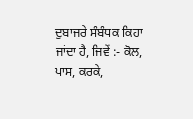ਦੁਬਾਜਰੇ ਸੰਬੰਧਕ ਕਿਹਾ ਜਾਂਦਾ ਹੈ, ਜਿਵੇਂ :- ਕੋਲ, ਪਾਸ, ਕਰਕੇ,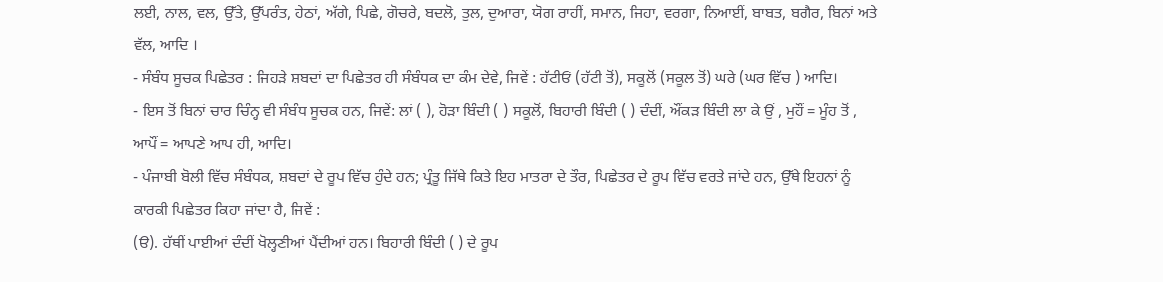ਲਈ, ਨਾਲ, ਵਲ, ਉੱਤੇ, ਉੱਪਰੰਤ, ਹੇਠਾਂ, ਅੱਗੇ, ਪਿਛੇ, ਗੋਚਰੇ, ਬਦਲੋ, ਤੁਲ, ਦੁਆਰਾ, ਯੋਗ ਰਾਹੀਂ, ਸਮਾਨ, ਜਿਹਾ, ਵਰਗਾ, ਨਿਆਈਂ, ਬਾਬਤ, ਬਗੈਰ, ਬਿਨਾਂ ਅਤੇ ਵੱਲ, ਆਦਿ ।
- ਸੰਬੰਧ ਸੂਚਕ ਪਿਛੇਤਰ : ਜਿਹੜੇ ਸ਼ਬਦਾਂ ਦਾ ਪਿਛੇਤਰ ਹੀ ਸੰਬੰਧਕ ਦਾ ਕੰਮ ਦੇਵੇ, ਜਿਵੇਂ : ਹੱਟੀਓਂ (ਹੱਟੀ ਤੋਂ), ਸਕੂਲੋਂ (ਸਕੂਲ ਤੋਂ) ਘਰੇ (ਘਰ ਵਿੱਚ ) ਆਦਿ।
- ਇਸ ਤੋਂ ਬਿਨਾਂ ਚਾਰ ਚਿੰਨ੍ਹ ਵੀ ਸੰਬੰਧ ਸੂਚਕ ਹਨ, ਜਿਵੇਂ: ਲਾਂ ( ), ਹੋੜਾ ਬਿੰਦੀ ( ) ਸਕੂਲੋਂ, ਬਿਹਾਰੀ ਬਿੰਦੀ ( ) ਦੰਦੀਂ, ਔਂਕੜ ਬਿੰਦੀ ਲਾ ਕੇ ਉਂ , ਮੁਹੌਂ = ਮੂੰਹ ਤੋਂ , ਆਪੌਂ = ਆਪਣੇ ਆਪ ਹੀ, ਆਦਿ।
- ਪੰਜਾਬੀ ਬੋਲੀ ਵਿੱਚ ਸੰਬੰਧਕ, ਸ਼ਬਦਾਂ ਦੇ ਰੂਪ ਵਿੱਚ ਹੁੰਦੇ ਹਨ; ਪ੍ਰੰਤੂ ਜਿੱਥੇ ਕਿਤੇ ਇਹ ਮਾਤਰਾ ਦੇ ਤੌਰ, ਪਿਛੇਤਰ ਦੇ ਰੂਪ ਵਿੱਚ ਵਰਤੇ ਜਾਂਦੇ ਹਨ, ਉੱਥੇ ਇਹਨਾਂ ਨੂੰ ਕਾਰਕੀ ਪਿਛੇਤਰ ਕਿਹਾ ਜਾਂਦਾ ਹੈ, ਜਿਵੇਂ :
(ੳ). ਹੱਥੀਂ ਪਾਈਆਂ ਦੰਦੀਂ ਖੋਲ੍ਹਣੀਆਂ ਪੈਂਦੀਆਂ ਹਨ। ਬਿਹਾਰੀ ਬਿੰਦੀ ( ) ਦੇ ਰੂਪ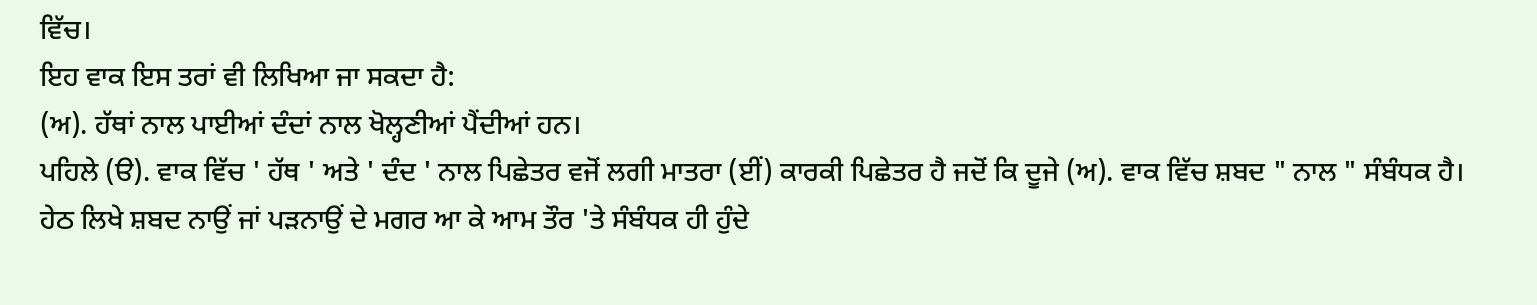ਵਿੱਚ।
ਇਹ ਵਾਕ ਇਸ ਤਰਾਂ ਵੀ ਲਿਖਿਆ ਜਾ ਸਕਦਾ ਹੈ:
(ਅ). ਹੱਥਾਂ ਨਾਲ ਪਾਈਆਂ ਦੰਦਾਂ ਨਾਲ ਖੋਲ੍ਹਣੀਆਂ ਪੈਂਦੀਆਂ ਹਨ।
ਪਹਿਲੇ (ੳ). ਵਾਕ ਵਿੱਚ ' ਹੱਥ ' ਅਤੇ ' ਦੰਦ ' ਨਾਲ ਪਿਛੇਤਰ ਵਜੋਂ ਲਗੀ ਮਾਤਰਾ (ਈਂ) ਕਾਰਕੀ ਪਿਛੇਤਰ ਹੈ ਜਦੋਂ ਕਿ ਦੂਜੇ (ਅ). ਵਾਕ ਵਿੱਚ ਸ਼ਬਦ " ਨਾਲ " ਸੰਬੰਧਕ ਹੈ।
ਹੇਠ ਲਿਖੇ ਸ਼ਬਦ ਨਾਉਂ ਜਾਂ ਪੜਨਾਉਂ ਦੇ ਮਗਰ ਆ ਕੇ ਆਮ ਤੌਰ 'ਤੇ ਸੰਬੰਧਕ ਹੀ ਹੁੰਦੇ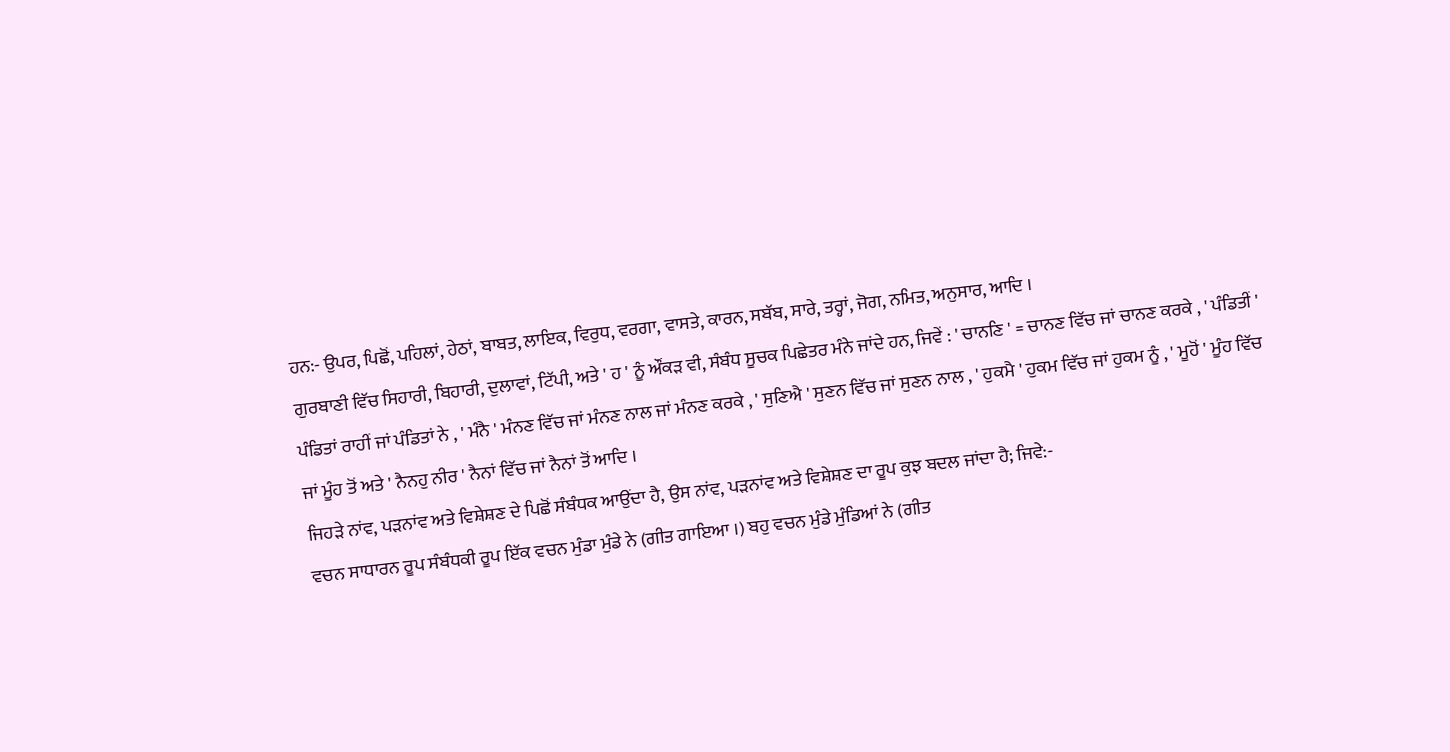ਹਨ:- ਉਪਰ, ਪਿਛੋਂ, ਪਹਿਲਾਂ, ਹੇਠਾਂ, ਬਾਬਤ, ਲਾਇਕ, ਵਿਰੁਧ, ਵਰਗਾ, ਵਾਸਤੇ, ਕਾਰਨ, ਸਬੱਬ, ਸਾਰੇ, ਤਰ੍ਹਾਂ, ਜੋਗ, ਨਮਿਤ, ਅਨੁਸਾਰ, ਆਦਿ ।
ਗੁਰਬਾਣੀ ਵਿੱਚ ਸਿਹਾਰੀ, ਬਿਹਾਰੀ, ਦੁਲਾਵਾਂ, ਟਿੱਪੀ, ਅਤੇ ' ਹ ' ਨੂੰ ਔਂਕੜ ਵੀ, ਸੰਬੰਧ ਸੂਚਕ ਪਿਛੇਤਰ ਮੰਨੇ ਜਾਂਦੇ ਹਨ, ਜਿਵੇਂ : ' ਚਾਨਣਿ ' = ਚਾਨਣ ਵਿੱਚ ਜਾਂ ਚਾਨਣ ਕਰਕੇ , ' ਪੰਡਿਤੀਂ ' ਪੰਡਿਤਾਂ ਰਾਹੀਂ ਜਾਂ ਪੰਡਿਤਾਂ ਨੇ , ' ਮੰਨੈ ' ਮੰਨਣ ਵਿੱਚ ਜਾਂ ਮੰਨਣ ਨਾਲ ਜਾਂ ਮੰਨਣ ਕਰਕੇ , ' ਸੁਣਿਐ ' ਸੁਣਨ ਵਿੱਚ ਜਾਂ ਸੁਣਨ ਨਾਲ , ' ਹੁਕਮੈ ' ਹੁਕਮ ਵਿੱਚ ਜਾਂ ਹੁਕਮ ਨੂੰ , ' ਮੂਹੋਂ ' ਮੂੰਹ ਵਿੱਚ ਜਾਂ ਮੂੰਹ ਤੋਂ ਅਤੇ ' ਨੈਨਹੁ ਨੀਰ ' ਨੈਨਾਂ ਵਿੱਚ ਜਾਂ ਨੈਨਾਂ ਤੋਂ ਆਦਿ ।
ਜਿਹੜੇ ਨਾਂਵ, ਪੜਨਾਂਵ ਅਤੇ ਵਿਸ਼ੇਸ਼ਣ ਦੇ ਪਿਛੋਂ ਸੰਬੰਧਕ ਆਉਂਦਾ ਹੈ, ਉਸ ਨਾਂਵ, ਪੜਨਾਂਵ ਅਤੇ ਵਿਸ਼ੇਸ਼ਣ ਦਾ ਰੂਪ ਕੁਝ ਬਦਲ ਜਾਂਦਾ ਹੈ; ਜਿਵੇ:-
ਵਚਨ ਸਾਧਾਰਨ ਰੂਪ ਸੰਬੰਧਕੀ ਰੂਪ ਇੱਕ ਵਚਨ ਮੁੰਡਾ ਮੁੰਡੇ ਨੇ (ਗੀਤ ਗਾਇਆ ।) ਬਹੁ ਵਚਨ ਮੁੰਡੇ ਮੁੰਡਿਆਂ ਨੇ (ਗੀਤ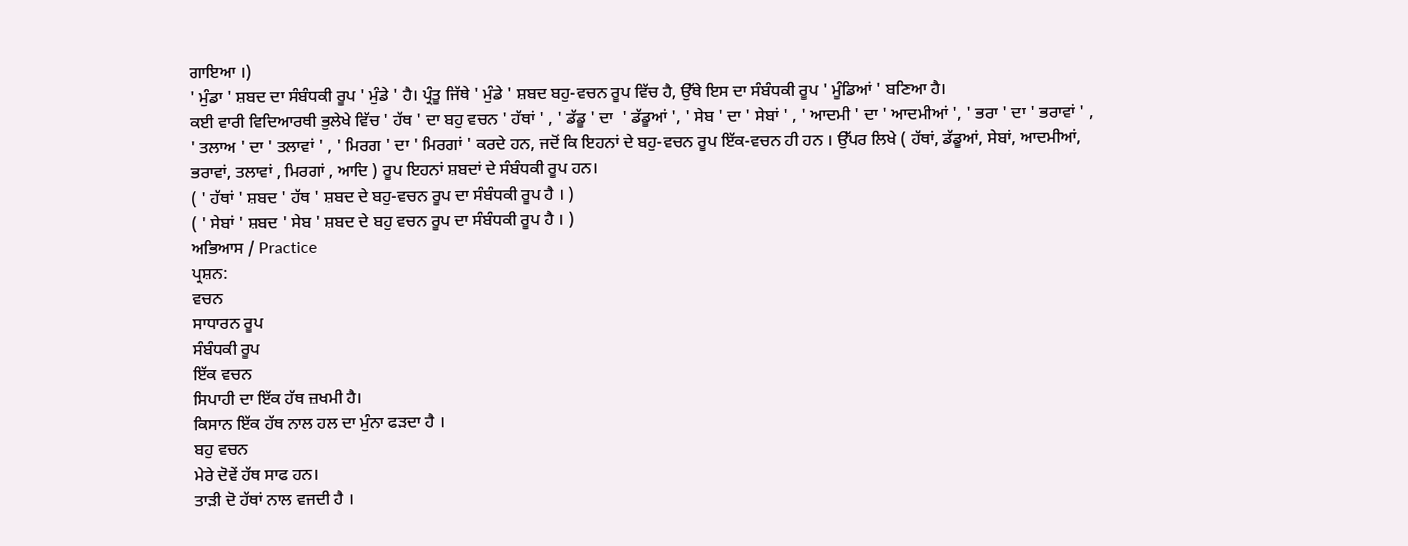ਗਾਇਆ ।)
' ਮੁੰਡਾ ' ਸ਼ਬਦ ਦਾ ਸੰਬੰਧਕੀ ਰੂਪ ' ਮੁੰਡੇ ' ਹੈ। ਪ੍ਰੰਤੂ ਜਿੱਥੇ ' ਮੁੰਡੇ ' ਸ਼ਬਦ ਬਹੁ-ਵਚਨ ਰੂਪ ਵਿੱਚ ਹੈ, ਉੱਥੇ ਇਸ ਦਾ ਸੰਬੰਧਕੀ ਰੂਪ ' ਮੂੰਡਿਆਂ ' ਬਣਿਆ ਹੈ।
ਕਈ ਵਾਰੀ ਵਿਦਿਆਰਥੀ ਭੁਲੇਖੇ ਵਿੱਚ ' ਹੱਥ ' ਦਾ ਬਹੁ ਵਚਨ ' ਹੱਥਾਂ ' , ' ਡੱਡੂ ' ਦਾ  ' ਡੱਡੂਆਂ ', ' ਸੇਬ ' ਦਾ ' ਸੇਬਾਂ ' , ' ਆਦਮੀ ' ਦਾ ' ਆਦਮੀਆਂ ', ' ਭਰਾ ' ਦਾ ' ਭਰਾਵਾਂ ' , ' ਤਲਾਅ ' ਦਾ ' ਤਲਾਵਾਂ ' , ' ਮਿਰਗ ' ਦਾ ' ਮਿਰਗਾਂ ' ਕਰਦੇ ਹਨ, ਜਦੋਂ ਕਿ ਇਹਨਾਂ ਦੇ ਬਹੁ-ਵਚਨ ਰੂਪ ਇੱਕ-ਵਚਨ ਹੀ ਹਨ । ਉੱਪਰ ਲਿਖੇ ( ਹੱਥਾਂ, ਡੱਡੂਆਂ, ਸੇਬਾਂ, ਆਦਮੀਆਂ, ਭਰਾਵਾਂ, ਤਲਾਵਾਂ , ਮਿਰਗਾਂ , ਆਦਿ ) ਰੂਪ ਇਹਨਾਂ ਸ਼ਬਦਾਂ ਦੇ ਸੰਬੰਧਕੀ ਰੂਪ ਹਨ।
( ' ਹੱਥਾਂ ' ਸ਼ਬਦ ' ਹੱਥ ' ਸ਼ਬਦ ਦੇ ਬਹੁ-ਵਚਨ ਰੂਪ ਦਾ ਸੰਬੰਧਕੀ ਰੂਪ ਹੈ । )
( ' ਸੇਬਾਂ ' ਸ਼ਬਦ ' ਸੇਬ ' ਸ਼ਬਦ ਦੇ ਬਹੁ ਵਚਨ ਰੂਪ ਦਾ ਸੰਬੰਧਕੀ ਰੂਪ ਹੈ । )
ਅਭਿਆਸ / Practice
ਪ੍ਰਸ਼ਨ:
ਵਚਨ
ਸਾਧਾਰਨ ਰੂਪ
ਸੰਬੰਧਕੀ ਰੂਪ
ਇੱਕ ਵਚਨ
ਸਿਪਾਹੀ ਦਾ ਇੱਕ ਹੱਥ ਜ਼ਖਮੀ ਹੈ।
ਕਿਸਾਨ ਇੱਕ ਹੱਥ ਨਾਲ ਹਲ ਦਾ ਮੁੰਨਾ ਫੜਦਾ ਹੈ ।
ਬਹੁ ਵਚਨ
ਮੇਰੇ ਦੋਵੇਂ ਹੱਥ ਸਾਫ ਹਨ।
ਤਾੜੀ ਦੋ ਹੱਥਾਂ ਨਾਲ ਵਜਦੀ ਹੈ ।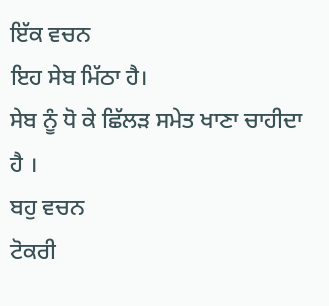ਇੱਕ ਵਚਨ
ਇਹ ਸੇਬ ਮਿੱਠਾ ਹੈ।
ਸੇਬ ਨੂੰ ਧੋ ਕੇ ਛਿੱਲੜ ਸਮੇਤ ਖਾਣਾ ਚਾਹੀਦਾ ਹੈ ।
ਬਹੁ ਵਚਨ
ਟੋਕਰੀ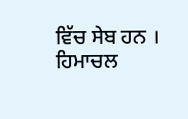ਵਿੱਚ ਸੇਬ ਹਨ ।
ਹਿਮਾਚਲ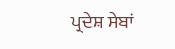ਪ੍ਰਦੇਸ਼ ਸੇਬਾਂ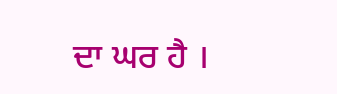ਦਾ ਘਰ ਹੈ ।